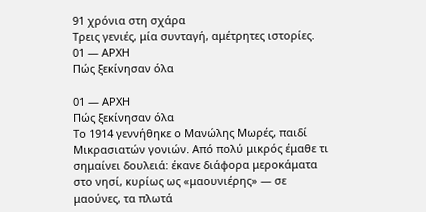91 χρόνια στη σχάρα
Τρεις γενιές, μία συνταγή, αμέτρητες ιστορίες.
01 — ΑΡΧΗ
Πώς ξεκίνησαν όλα

01 — ΑΡΧΗ
Πώς ξεκίνησαν όλα
Το 1914 γεννήθηκε ο Μανώλης Μωρές, παιδί Μικρασιατών γονιών. Από πολύ μικρός έμαθε τι σημαίνει δουλειά: έκανε διάφορα μεροκάματα στο νησί, κυρίως ως «μαουνιέρης» — σε μαούνες, τα πλωτά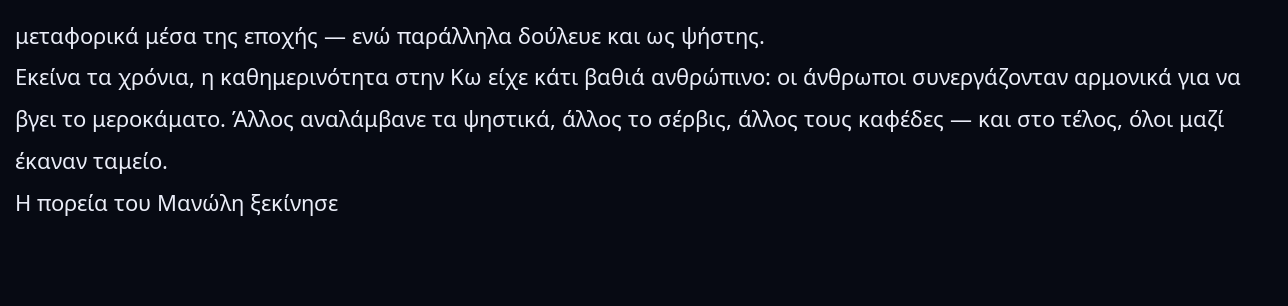μεταφορικά μέσα της εποχής — ενώ παράλληλα δούλευε και ως ψήστης.
Εκείνα τα χρόνια, η καθημερινότητα στην Κω είχε κάτι βαθιά ανθρώπινο: οι άνθρωποι συνεργάζονταν αρμονικά για να βγει το μεροκάματο. Άλλος αναλάμβανε τα ψηστικά, άλλος το σέρβις, άλλος τους καφέδες — και στο τέλος, όλοι μαζί έκαναν ταμείο.
Η πορεία του Μανώλη ξεκίνησε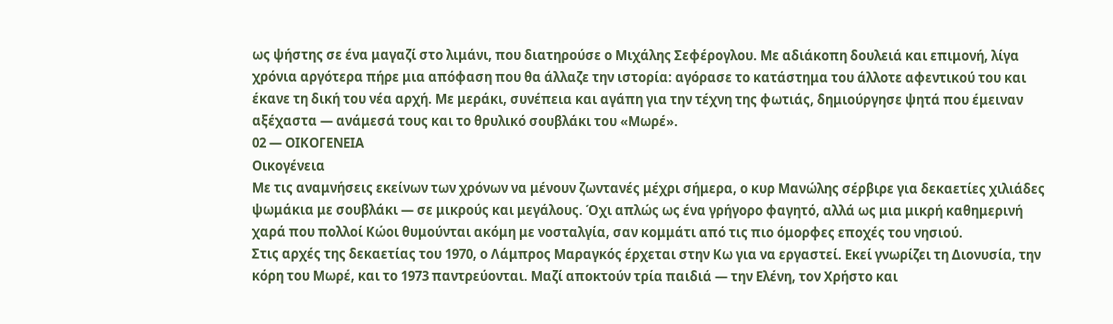ως ψήστης σε ένα μαγαζί στο λιμάνι, που διατηρούσε ο Μιχάλης Σεφέρογλου. Με αδιάκοπη δουλειά και επιμονή, λίγα χρόνια αργότερα πήρε μια απόφαση που θα άλλαζε την ιστορία: αγόρασε το κατάστημα του άλλοτε αφεντικού του και έκανε τη δική του νέα αρχή. Με μεράκι, συνέπεια και αγάπη για την τέχνη της φωτιάς, δημιούργησε ψητά που έμειναν αξέχαστα — ανάμεσά τους και το θρυλικό σουβλάκι του «Μωρέ».
02 — ΟΙΚΟΓΕΝΕΙΑ
Οικογένεια
Με τις αναμνήσεις εκείνων των χρόνων να μένουν ζωντανές μέχρι σήμερα, ο κυρ Μανώλης σέρβιρε για δεκαετίες χιλιάδες ψωμάκια με σουβλάκι — σε μικρούς και μεγάλους. Όχι απλώς ως ένα γρήγορο φαγητό, αλλά ως μια μικρή καθημερινή χαρά που πολλοί Κώοι θυμούνται ακόμη με νοσταλγία, σαν κομμάτι από τις πιο όμορφες εποχές του νησιού.
Στις αρχές της δεκαετίας του 1970, ο Λάμπρος Μαραγκός έρχεται στην Κω για να εργαστεί. Εκεί γνωρίζει τη Διονυσία, την κόρη του Μωρέ, και το 1973 παντρεύονται. Μαζί αποκτούν τρία παιδιά — την Ελένη, τον Χρήστο και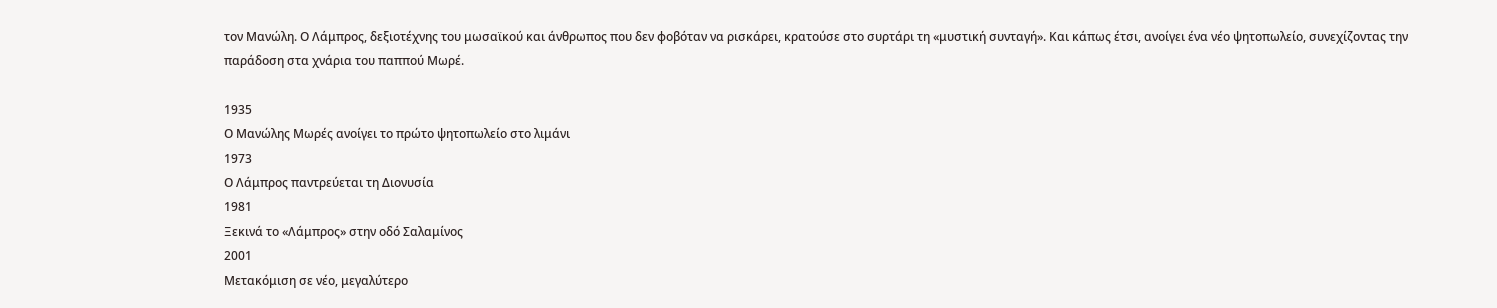τον Μανώλη. Ο Λάμπρος, δεξιοτέχνης του μωσαϊκού και άνθρωπος που δεν φοβόταν να ρισκάρει, κρατούσε στο συρτάρι τη «μυστική συνταγή». Και κάπως έτσι, ανοίγει ένα νέο ψητοπωλείο, συνεχίζοντας την παράδοση στα χνάρια του παππού Μωρέ.

1935
Ο Μανώλης Μωρές ανοίγει το πρώτο ψητοπωλείο στο λιμάνι
1973
Ο Λάμπρος παντρεύεται τη Διονυσία
1981
Ξεκινά το «Λάμπρος» στην οδό Σαλαμίνος
2001
Μετακόμιση σε νέο, μεγαλύτερο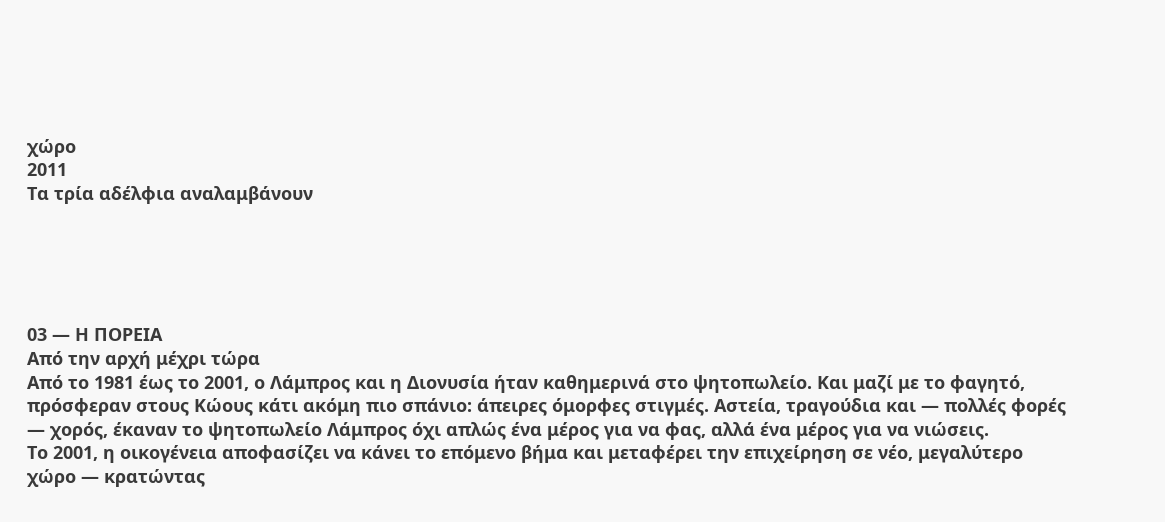χώρο
2011
Τα τρία αδέλφια αναλαμβάνουν





03 — Η ΠΟΡΕΙΑ
Από την αρχή μέχρι τώρα
Από το 1981 έως το 2001, ο Λάμπρος και η Διονυσία ήταν καθημερινά στο ψητοπωλείο. Και μαζί με το φαγητό, πρόσφεραν στους Κώους κάτι ακόμη πιο σπάνιο: άπειρες όμορφες στιγμές. Αστεία, τραγούδια και — πολλές φορές — χορός, έκαναν το ψητοπωλείο Λάμπρος όχι απλώς ένα μέρος για να φας, αλλά ένα μέρος για να νιώσεις.
Το 2001, η οικογένεια αποφασίζει να κάνει το επόμενο βήμα και μεταφέρει την επιχείρηση σε νέο, μεγαλύτερο χώρο — κρατώντας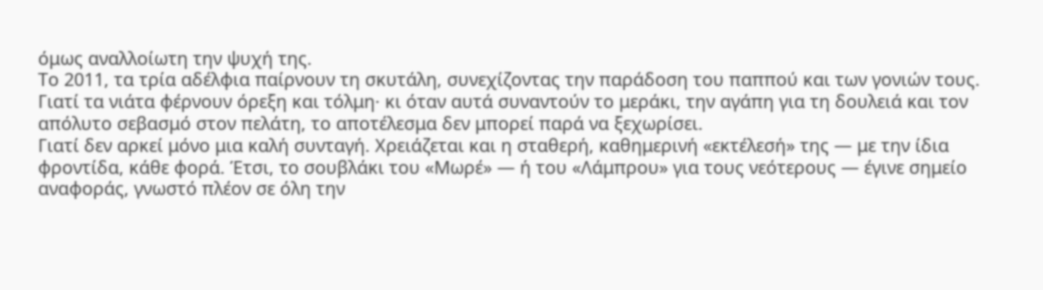όμως αναλλοίωτη την ψυχή της.
Το 2011, τα τρία αδέλφια παίρνουν τη σκυτάλη, συνεχίζοντας την παράδοση του παππού και των γονιών τους. Γιατί τα νιάτα φέρνουν όρεξη και τόλμη· κι όταν αυτά συναντούν το μεράκι, την αγάπη για τη δουλειά και τον απόλυτο σεβασμό στον πελάτη, το αποτέλεσμα δεν μπορεί παρά να ξεχωρίσει.
Γιατί δεν αρκεί μόνο μια καλή συνταγή. Χρειάζεται και η σταθερή, καθημερινή «εκτέλεσή» της — με την ίδια φροντίδα, κάθε φορά. Έτσι, το σουβλάκι του «Μωρέ» — ή του «Λάμπρου» για τους νεότερους — έγινε σημείο αναφοράς, γνωστό πλέον σε όλη την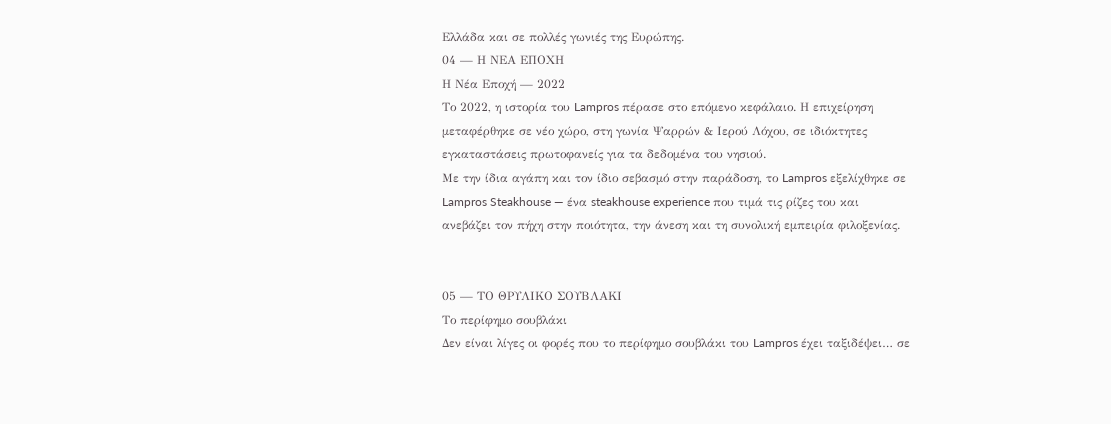Ελλάδα και σε πολλές γωνιές της Ευρώπης.
04 — Η ΝΕΑ ΕΠΟΧΗ
Η Νέα Εποχή — 2022
Το 2022, η ιστορία του Lampros πέρασε στο επόμενο κεφάλαιο. Η επιχείρηση μεταφέρθηκε σε νέο χώρο, στη γωνία Ψαρρών & Ιερού Λόχου, σε ιδιόκτητες εγκαταστάσεις πρωτοφανείς για τα δεδομένα του νησιού.
Με την ίδια αγάπη και τον ίδιο σεβασμό στην παράδοση, το Lampros εξελίχθηκε σε Lampros Steakhouse — ένα steakhouse experience που τιμά τις ρίζες του και ανεβάζει τον πήχη στην ποιότητα, την άνεση και τη συνολική εμπειρία φιλοξενίας.


05 — ΤΟ ΘΡΥΛΙΚΟ ΣΟΥΒΛΑΚΙ
Το περίφημο σουβλάκι
Δεν είναι λίγες οι φορές που το περίφημο σουβλάκι του Lampros έχει ταξιδέψει… σε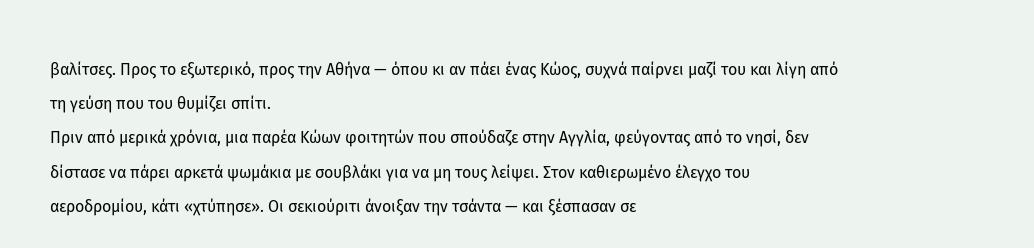βαλίτσες. Προς το εξωτερικό, προς την Αθήνα — όπου κι αν πάει ένας Κώος, συχνά παίρνει μαζί του και λίγη από τη γεύση που του θυμίζει σπίτι.
Πριν από μερικά χρόνια, μια παρέα Κώων φοιτητών που σπούδαζε στην Αγγλία, φεύγοντας από το νησί, δεν δίστασε να πάρει αρκετά ψωμάκια με σουβλάκι για να μη τους λείψει. Στον καθιερωμένο έλεγχο του αεροδρομίου, κάτι «χτύπησε». Οι σεκιούριτι άνοιξαν την τσάντα — και ξέσπασαν σε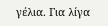γέλια. Για λίγα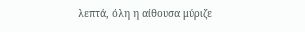λεπτά, όλη η αίθουσα μύριζε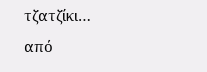τζατζίκι… από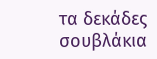τα δεκάδες σουβλάκια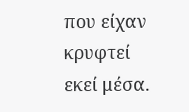που είχαν κρυφτεί εκεί μέσα.